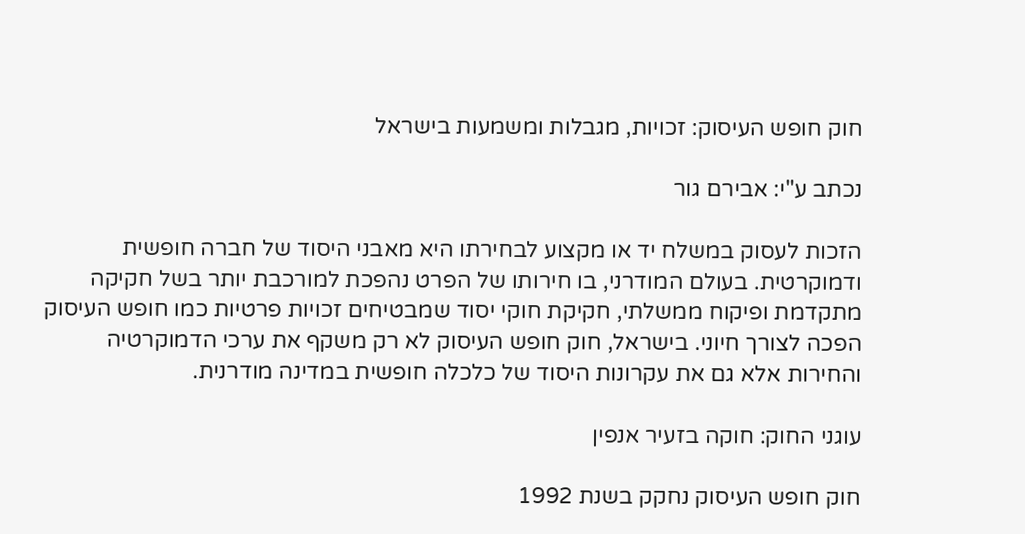חוק חופש העיסוק: זכויות, מגבלות ומשמעות בישראל

נכתב ע"י: אבירם גור

הזכות לעסוק במשלח יד או מקצוע לבחירתו היא מאבני היסוד של חברה חופשית ודמוקרטית. בעולם המודרני, בו חירותו של הפרט נהפכת למורכבת יותר בשל חקיקה מתקדמת ופיקוח ממשלתי, חקיקת חוקי יסוד שמבטיחים זכויות פרטיות כמו חופש העיסוק הפכה לצורך חיוני. בישראל, חוק חופש העיסוק לא רק משקף את ערכי הדמוקרטיה והחירות אלא גם את עקרונות היסוד של כלכלה חופשית במדינה מודרנית.

עוגני החוק: חוקה בזעיר אנפין

חוק חופש העיסוק נחקק בשנת 1992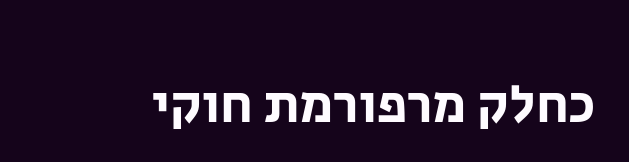כחלק מרפורמת חוקי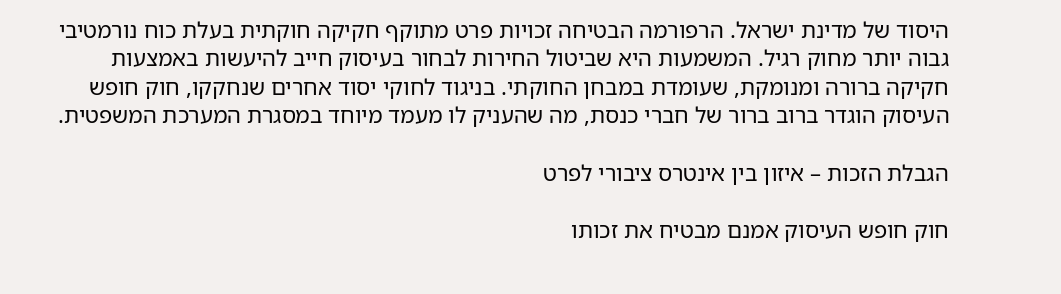היסוד של מדינת ישראל. הרפורמה הבטיחה זכויות פרט מתוקף חקיקה חוקתית בעלת כוח נורמטיבי גבוה יותר מחוק רגיל. המשמעות היא שביטול החירות לבחור בעיסוק חייב להיעשות באמצעות חקיקה ברורה ומנומקת, שעומדת במבחן החוקתי. בניגוד לחוקי יסוד אחרים שנחקקו, חוק חופש העיסוק הוגדר ברוב ברור של חברי כנסת, מה שהעניק לו מעמד מיוחד במסגרת המערכת המשפטית.

הגבלת הזכות – איזון בין אינטרס ציבורי לפרט

חוק חופש העיסוק אמנם מבטיח את זכותו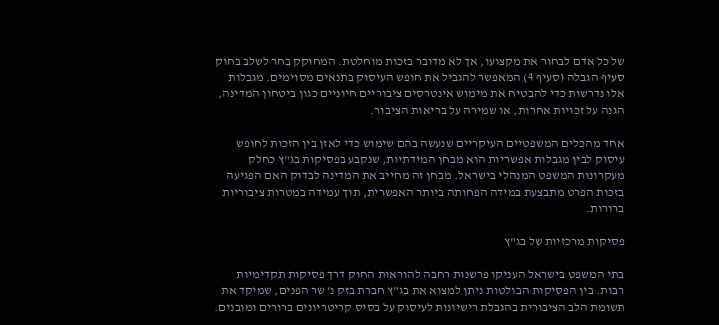של כל אדם לבחור את מקצועו, אך לא מדובר בזכות מוחלטת. המחוקק בחר לשלב בחוק סעיף הגבלה (סעיף 4) המאפשר להגביל את חופש העיסוק בתנאים מסוימים. מגבלות אלו נדרשות כדי להבטיח את מימוש אינטרסים ציבוריים חיוניים כגון ביטחון המדינה, הגנה על זכויות אחרות, או שמירה על בריאות הציבור.

אחד מהכלים המשפטיים העיקריים שנעשה בהם שימוש כדי לאזן בין הזכות לחופש עיסוק לבין מגבלות אפשריות הוא מבחן המידתיות, שנקבע בפסיקות בג"ץ כחלק מעקרונות המשפט המנהלי בישראל. מבחן זה מחייב את המדינה לבדוק האם הפגיעה בזכות הפרט מתבצעת במידה הפחותה ביותר האפשרית, תוך עמידה במטרות ציבוריות ברורות.

פסיקות מרכזיות של בג"ץ

בתי המשפט בישראל העניקו פרשנות רחבה להוראות החוק דרך פסיקות תקדימיות רבות. בין הפסיקות הבולטות ניתן למצוא את בג"ץ חברת בזק נ' שר הפנים, שמיקד את תשומת הלב הציבורית בהגבלת רישיונות לעיסוק על בסיס קריטריונים ברורים ומובנים.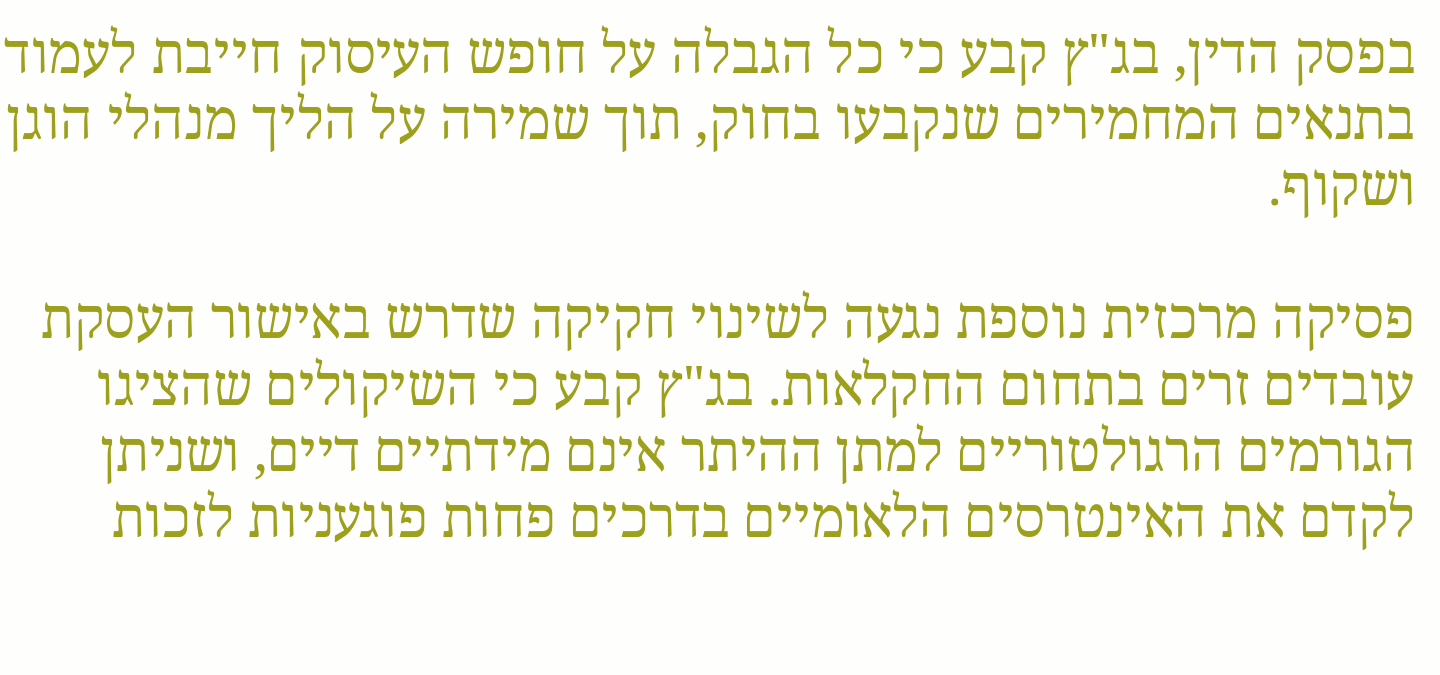בפסק הדין, בג"ץ קבע כי כל הגבלה על חופש העיסוק חייבת לעמוד בתנאים המחמירים שנקבעו בחוק, תוך שמירה על הליך מנהלי הוגן ושקוף.

פסיקה מרכזית נוספת נגעה לשינוי חקיקה שדרש באישור העסקת עובדים זרים בתחום החקלאות. בג"ץ קבע כי השיקולים שהציגו הגורמים הרגולטוריים למתן ההיתר אינם מידתיים דיים, ושניתן לקדם את האינטרסים הלאומיים בדרכים פחות פוגעניות לזכות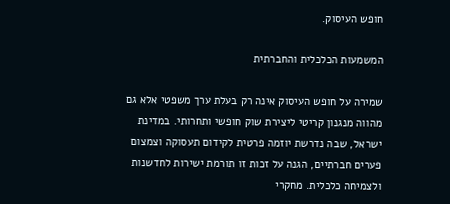חופש העיסוק.

המשמעות הכלכלית והחברתית

שמירה על חופש העיסוק אינה רק בעלת ערך משפטי אלא גם מהווה מנגנון קריטי ליצירת שוק חופשי ותחרותי. במדינת ישראל, שבה נדרשת יוזמה פרטית לקידום תעסוקה וצמצום פערים חברתיים, הגנה על זכות זו תורמת ישירות לחדשנות ולצמיחה כלכלית. מחקרי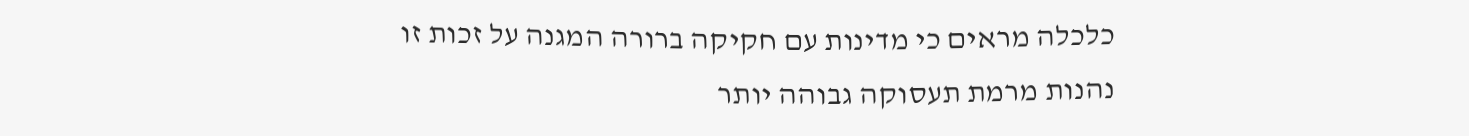כלכלה מראים כי מדינות עם חקיקה ברורה המגנה על זכות זו נהנות מרמת תעסוקה גבוהה יותר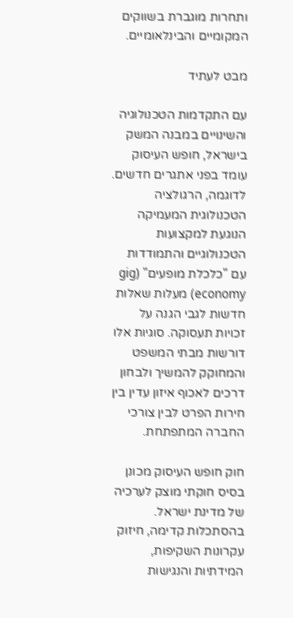ותחרות מוגברת בשווקים המקומיים והבינלאומיים.

מבט לעתיד

עם התקדמות הטכנולוגיה והשינויים במבנה המשק בישראל, חופש העיסוק עומד בפני אתגרים חדשים. לדוגמה, הרגולציה הטכנולוגית המעמיקה הנוגעת למקצועות הטכנולוגיים והתמודדות עם "כלכלת מופעים" (gig economy) מעלות שאלות חדשות לגבי הגנה על זכויות תעסוקה. סוגיות אלו דורשות מבתי המשפט והמחוקק להמשיך ולבחון דרכים לאכוף איזון עדין בין חירות הפרט לבין צורכי החברה המתפתחת.

חוק חופש העיסוק מכונן בסיס חוקתי מוצק לערכיה של מדינת ישראל. בהסתכלות קדימה, חיזוק עקרונות השקיפות, המידתיות והנגישות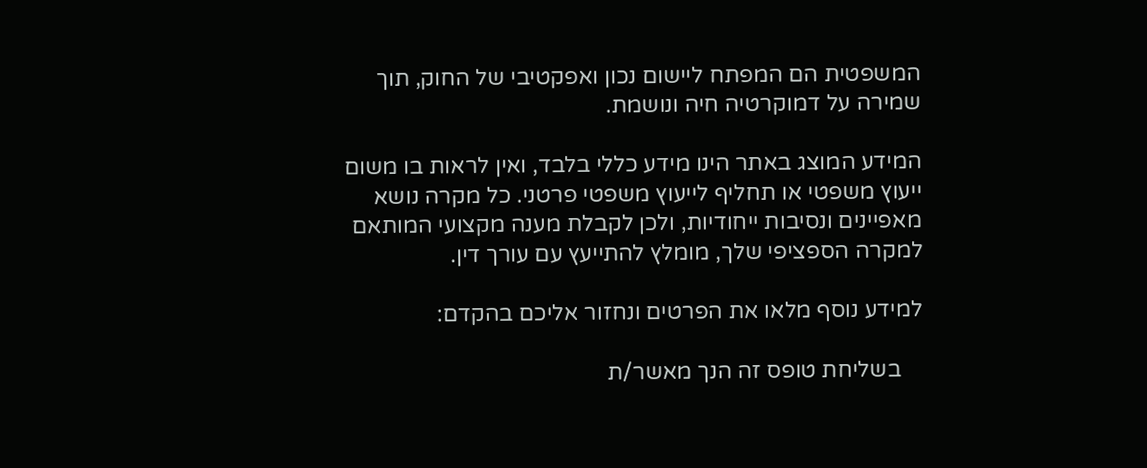המשפטית הם המפתח ליישום נכון ואפקטיבי של החוק, תוך שמירה על דמוקרטיה חיה ונושמת.

המידע המוצג באתר הינו מידע כללי בלבד, ואין לראות בו משום ייעוץ משפטי או תחליף לייעוץ משפטי פרטני. כל מקרה נושא מאפיינים ונסיבות ייחודיות, ולכן לקבלת מענה מקצועי המותאם למקרה הספציפי שלך, מומלץ להתייעץ עם עורך דין.

למידע נוסף מלאו את הפרטים ונחזור אליכם בהקדם:

    בשליחת טופס זה הנך מאשר/ת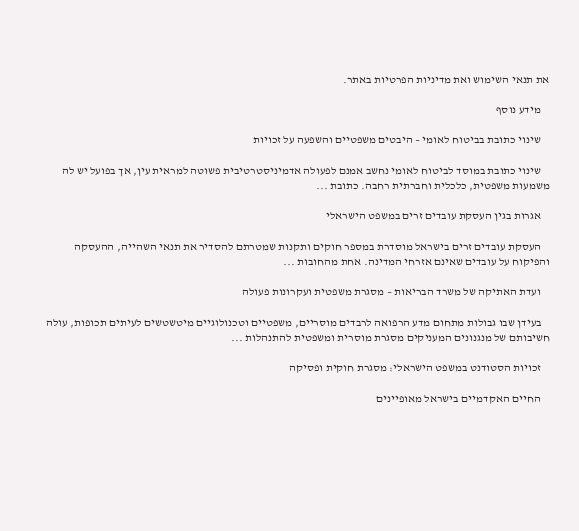את תנאי השימוש ואת מדיניות הפרטיות באתר.

    מידע נוסף

    שינוי כתובת בביטוח לאומי – היבטים משפטיים והשפעה על זכויות

    שינוי כתובת במוסד לביטוח לאומי נחשב אמנם לפעולה אדמיניסטרטיבית פשוטה למראית עין, אך בפועל יש לה משמעות משפטית, כלכלית וחברתית רחבה. כתובת ...

    אגרות בגין העסקת עובדים זרים במשפט הישראלי

    העסקת עובדים זרים בישראל מוסדרת במספר חוקים ותקנות שמטרתם להסדיר את תנאי השהייה, ההעסקה והפיקוח על עובדים שאינם אזרחי המדינה. אחת מהחובות ...

    ועדת האתיקה של משרד הבריאות – מסגרת משפטית ועקרונות פעולה

    בעידן שבו גבולות מתחום מדע הרפואה לרבדים מוסריים, משפטיים וטכנולוגיים מיטשטשים לעיתים תכופות, עולה חשיבותם של מנגנונים המעניקים מסגרת מוסרית ומשפטית להתנהלות ...

    זכויות הסטודנט במשפט הישראלי: מסגרת חוקית ופסיקה

    החיים האקדמיים בישראל מאופיינים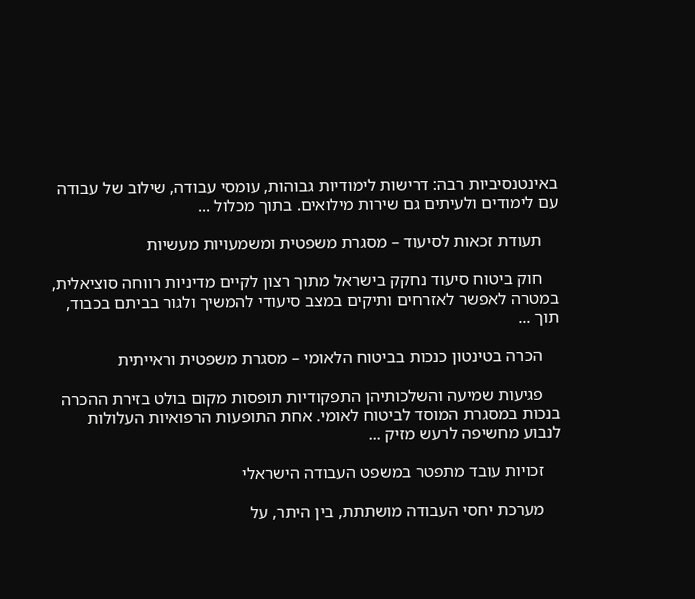באינטנסיביות רבה: דרישות לימודיות גבוהות, עומסי עבודה, שילוב של עבודה עם לימודים ולעיתים גם שירות מילואים. בתוך מכלול ...

    תעודת זכאות לסיעוד – מסגרת משפטית ומשמעויות מעשיות

    חוק ביטוח סיעוד נחקק בישראל מתוך רצון לקיים מדיניות רווחה סוציאלית, במטרה לאפשר לאזרחים ותיקים במצב סיעודי להמשיך ולגור בביתם בכבוד, תוך ...

    הכרה בטינטון כנכות בביטוח הלאומי – מסגרת משפטית וראייתית

    פגיעות שמיעה והשלכותיהן התפקודיות תופסות מקום בולט בזירת ההכרה בנכות במסגרת המוסד לביטוח לאומי. אחת התופעות הרפואיות העלולות לנבוע מחשיפה לרעש מזיק ...

    זכויות עובד מתפטר במשפט העבודה הישראלי

    מערכת יחסי העבודה מושתתת, בין היתר, על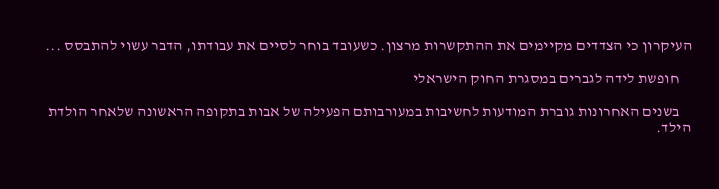העיקרון כי הצדדים מקיימים את ההתקשרות מרצון. כשעובד בוחר לסיים את עבודתו, הדבר עשוי להתבסס ...

    חופשת לידה לגברים במסגרת החוק הישראלי

    בשנים האחרונות גוברת המודעות לחשיבות במעורבותם הפעילה של אבות בתקופה הראשונה שלאחר הולדת הילד.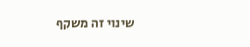שינוי זה משקף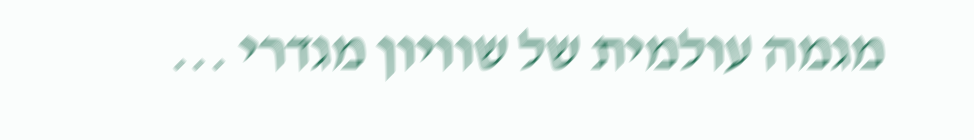מגמה עולמית של שוויון מגדרי ...